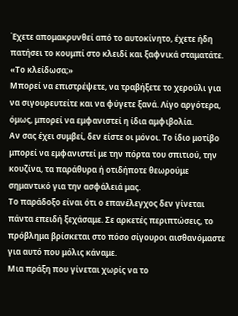Έχετε απομακρυνθεί από το αυτοκίνητο, έχετε ήδη πατήσει το κουμπί στο κλειδί και ξαφνικά σταματάτε.
«Το κλείδωσα;»
Μπορεί να επιστρέψετε, να τραβήξετε το χερούλι για να σιγουρευτείτε και να φύγετε ξανά. Λίγο αργότερα, όμως, μπορεί να εμφανιστεί η ίδια αμφιβολία.
Αν σας έχει συμβεί, δεν είστε οι μόνοι. Το ίδιο μοτίβο μπορεί να εμφανιστεί με την πόρτα του σπιτιού, την κουζίνα, τα παράθυρα ή οτιδήποτε θεωρούμε σημαντικό για την ασφάλειά μας.
Το παράδοξο είναι ότι ο επανέλεγχος δεν γίνεται πάντα επειδή ξεχάσαμε. Σε αρκετές περιπτώσεις, το πρόβλημα βρίσκεται στο πόσο σίγουροι αισθανόμαστε για αυτό που μόλις κάναμε.
Μια πράξη που γίνεται χωρίς να το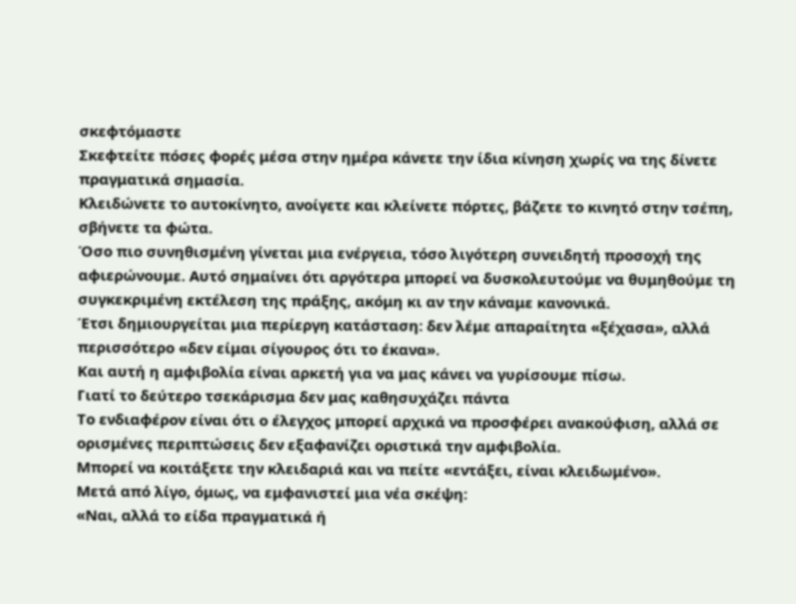σκεφτόμαστε
Σκεφτείτε πόσες φορές μέσα στην ημέρα κάνετε την ίδια κίνηση χωρίς να της δίνετε πραγματικά σημασία.
Κλειδώνετε το αυτοκίνητο, ανοίγετε και κλείνετε πόρτες, βάζετε το κινητό στην τσέπη, σβήνετε τα φώτα.
Όσο πιο συνηθισμένη γίνεται μια ενέργεια, τόσο λιγότερη συνειδητή προσοχή της αφιερώνουμε. Αυτό σημαίνει ότι αργότερα μπορεί να δυσκολευτούμε να θυμηθούμε τη συγκεκριμένη εκτέλεση της πράξης, ακόμη κι αν την κάναμε κανονικά.
Έτσι δημιουργείται μια περίεργη κατάσταση: δεν λέμε απαραίτητα «ξέχασα», αλλά περισσότερο «δεν είμαι σίγουρος ότι το έκανα».
Και αυτή η αμφιβολία είναι αρκετή για να μας κάνει να γυρίσουμε πίσω.
Γιατί το δεύτερο τσεκάρισμα δεν μας καθησυχάζει πάντα
Το ενδιαφέρον είναι ότι ο έλεγχος μπορεί αρχικά να προσφέρει ανακούφιση, αλλά σε ορισμένες περιπτώσεις δεν εξαφανίζει οριστικά την αμφιβολία.
Μπορεί να κοιτάξετε την κλειδαριά και να πείτε «εντάξει, είναι κλειδωμένο».
Μετά από λίγο, όμως, να εμφανιστεί μια νέα σκέψη:
«Ναι, αλλά το είδα πραγματικά ή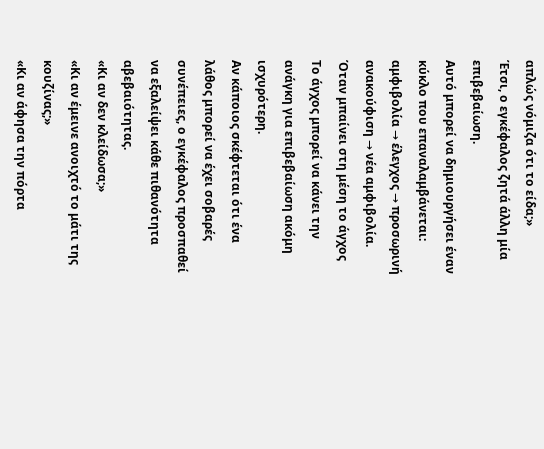απλώς νόμιζα ότι το είδα;»
Έτσι, ο εγκέφαλος ζητά άλλη μία επιβεβαίωση.
Αυτό μπορεί να δημιουργήσει έναν κύκλο που επαναλαμβάνεται:
αμφιβολία → έλεγχος → προσωρινή ανακούφιση → νέα αμφιβολία.
Όταν μπαίνει στη μέση το άγχος
Το άγχος μπορεί να κάνει την ανάγκη για επιβεβαίωση ακόμη ισχυρότερη.
Αν κάποιος σκέφτεται ότι ένα λάθος μπορεί να έχει σοβαρές συνέπειες, ο εγκέφαλος προσπαθεί να εξαλείψει κάθε πιθανότητα αβεβαιότητας.
«Κι αν δεν κλείδωσα;»
«Κι αν έμεινε ανοιχτό το μάτι της κουζίνας;»
«Κι αν άφησα την πόρτα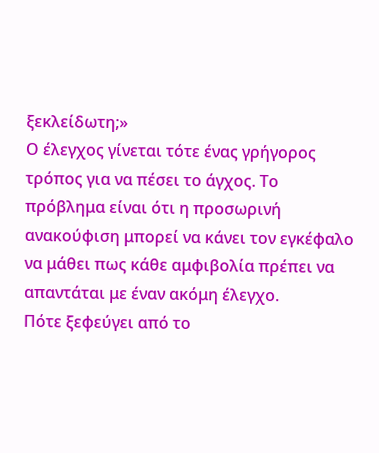ξεκλείδωτη;»
Ο έλεγχος γίνεται τότε ένας γρήγορος τρόπος για να πέσει το άγχος. Το πρόβλημα είναι ότι η προσωρινή ανακούφιση μπορεί να κάνει τον εγκέφαλο να μάθει πως κάθε αμφιβολία πρέπει να απαντάται με έναν ακόμη έλεγχο.
Πότε ξεφεύγει από το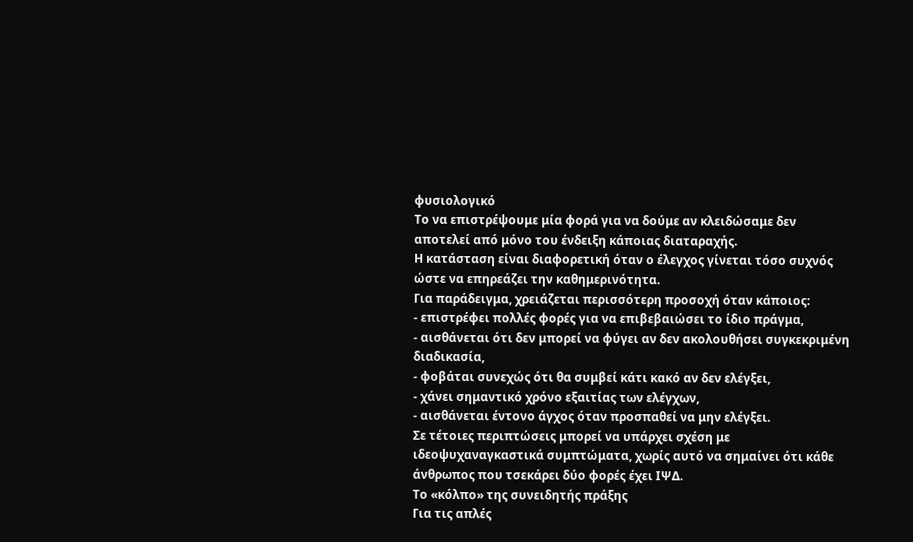φυσιολογικό
Το να επιστρέψουμε μία φορά για να δούμε αν κλειδώσαμε δεν αποτελεί από μόνο του ένδειξη κάποιας διαταραχής.
Η κατάσταση είναι διαφορετική όταν ο έλεγχος γίνεται τόσο συχνός ώστε να επηρεάζει την καθημερινότητα.
Για παράδειγμα, χρειάζεται περισσότερη προσοχή όταν κάποιος:
- επιστρέφει πολλές φορές για να επιβεβαιώσει το ίδιο πράγμα,
- αισθάνεται ότι δεν μπορεί να φύγει αν δεν ακολουθήσει συγκεκριμένη διαδικασία,
- φοβάται συνεχώς ότι θα συμβεί κάτι κακό αν δεν ελέγξει,
- χάνει σημαντικό χρόνο εξαιτίας των ελέγχων,
- αισθάνεται έντονο άγχος όταν προσπαθεί να μην ελέγξει.
Σε τέτοιες περιπτώσεις μπορεί να υπάρχει σχέση με ιδεοψυχαναγκαστικά συμπτώματα, χωρίς αυτό να σημαίνει ότι κάθε άνθρωπος που τσεκάρει δύο φορές έχει ΙΨΔ.
Το «κόλπο» της συνειδητής πράξης
Για τις απλές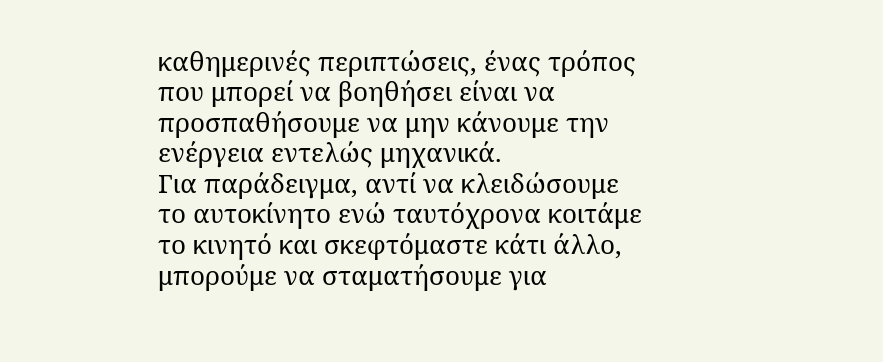καθημερινές περιπτώσεις, ένας τρόπος που μπορεί να βοηθήσει είναι να προσπαθήσουμε να μην κάνουμε την ενέργεια εντελώς μηχανικά.
Για παράδειγμα, αντί να κλειδώσουμε το αυτοκίνητο ενώ ταυτόχρονα κοιτάμε το κινητό και σκεφτόμαστε κάτι άλλο, μπορούμε να σταματήσουμε για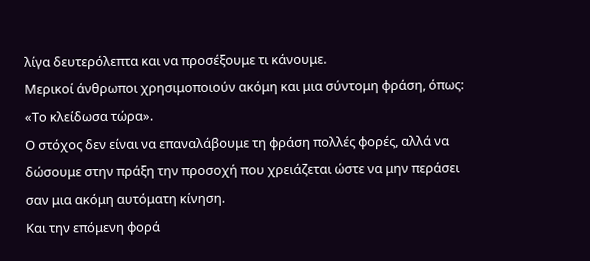λίγα δευτερόλεπτα και να προσέξουμε τι κάνουμε.
Μερικοί άνθρωποι χρησιμοποιούν ακόμη και μια σύντομη φράση, όπως:
«Το κλείδωσα τώρα».
Ο στόχος δεν είναι να επαναλάβουμε τη φράση πολλές φορές, αλλά να δώσουμε στην πράξη την προσοχή που χρειάζεται ώστε να μην περάσει σαν μια ακόμη αυτόματη κίνηση.
Και την επόμενη φορά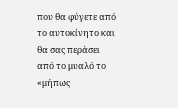που θα φύγετε από το αυτοκίνητο και θα σας περάσει από το μυαλό το «μήπως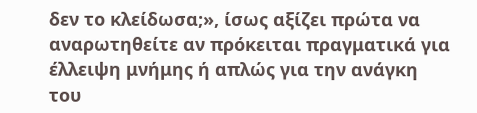δεν το κλείδωσα;», ίσως αξίζει πρώτα να αναρωτηθείτε αν πρόκειται πραγματικά για έλλειψη μνήμης ή απλώς για την ανάγκη του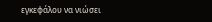εγκεφάλου να νιώσει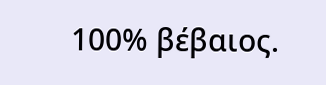100% βέβαιος.